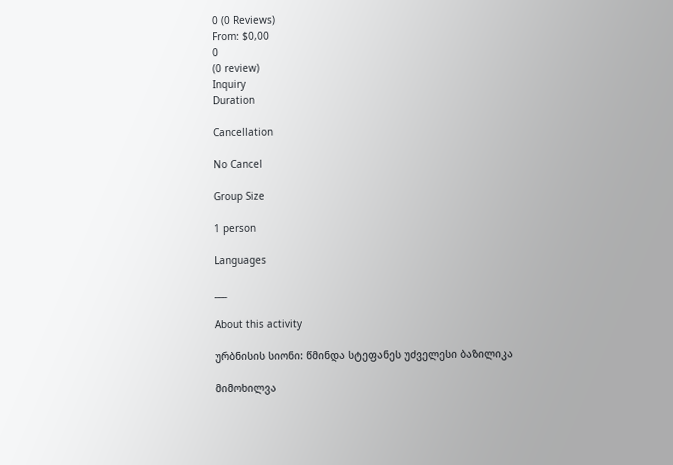0 (0 Reviews)
From: $0,00
0
(0 review)
Inquiry
Duration

Cancellation

No Cancel

Group Size

1 person

Languages

___

About this activity

ურბნისის სიონი: წმინდა სტეფანეს უძველესი ბაზილიკა

მიმოხილვა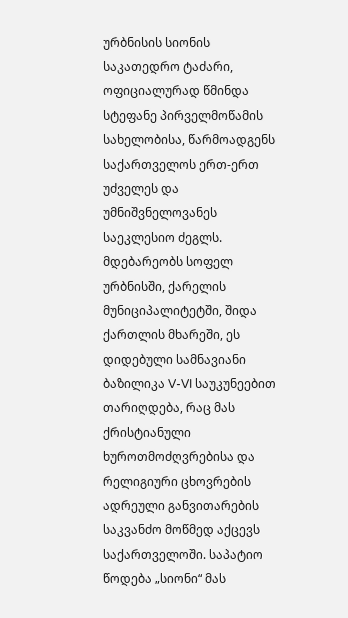ურბნისის სიონის საკათედრო ტაძარი, ოფიციალურად წმინდა სტეფანე პირველმოწამის სახელობისა, წარმოადგენს საქართველოს ერთ-ერთ უძველეს და უმნიშვნელოვანეს საეკლესიო ძეგლს. მდებარეობს სოფელ ურბნისში, ქარელის მუნიციპალიტეტში, შიდა ქართლის მხარეში, ეს დიდებული სამნავიანი ბაზილიკა V-VI საუკუნეებით თარიღდება, რაც მას ქრისტიანული ხუროთმოძღვრებისა და რელიგიური ცხოვრების ადრეული განვითარების საკვანძო მოწმედ აქცევს საქართველოში. საპატიო წოდება „სიონი“ მას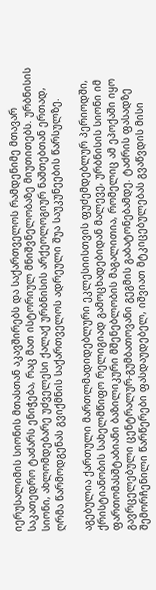იერუსალიმის სიონის მთასთან აკავშირებს და საქართველოს რამდენიმე მთავარ საკათედრო ტაძარს ენიჭება, რაც მათ ისტორიულ მნიშვნელობაზე მიუთითებს. ურბნისის სიონი, ახლომდებარე უძველესი ქალაქ ურბნისის არქეოლოგიურ ნაშთებთან ერთად, ღრმა წარმოდგენას გვიქმნის საქართველოს ადრეული შუა საუკუნეების წარსულზე.

აგებულია ქართული მართლმადიდებლური ეკლესიისთვის ფუძემდებლურ პერიოდში, ქრისტიანობის სახელმწიფო რელიგიად გამოცხადებიდან მალევე, ურბნისის სიონი იმ ფართომასშტაბიანი ბაზილიკური მშენებლობის მაგალითია, რომელიც ამ ეპოქაში იყო გავრცელებული ცენტრალურ-გუმბათოვანი გეგმის გაბატონებამდე. ტაძრის ფასადზე შემორჩენილი წარწერები ფასდაუდებელ, იშვიათ მტკიცებულებას გვაწვდის მისი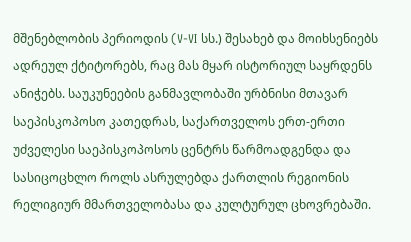მშენებლობის პერიოდის (V-VI სს.) შესახებ და მოიხსენიებს ადრეულ ქტიტორებს, რაც მას მყარ ისტორიულ საყრდენს ანიჭებს. საუკუნეების განმავლობაში ურბნისი მთავარ საეპისკოპოსო კათედრას, საქართველოს ერთ-ერთი უძველესი საეპისკოპოსოს ცენტრს წარმოადგენდა და სასიცოცხლო როლს ასრულებდა ქართლის რეგიონის რელიგიურ მმართველობასა და კულტურულ ცხოვრებაში.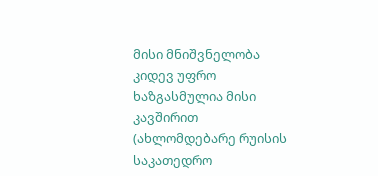მისი მნიშვნელობა კიდევ უფრო ხაზგასმულია მისი კავშირით (ახლომდებარე რუისის საკათედრო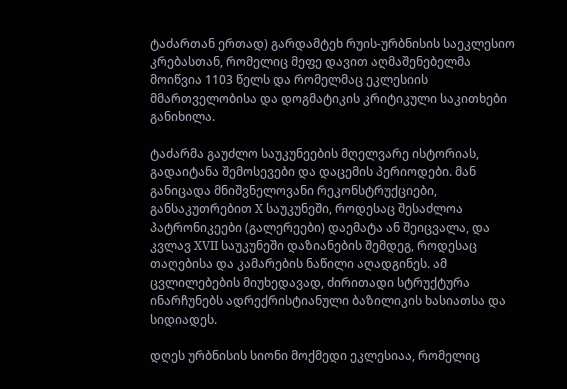ტაძართან ერთად) გარდამტეხ რუის-ურბნისის საეკლესიო კრებასთან, რომელიც მეფე დავით აღმაშენებელმა მოიწვია 1103 წელს და რომელმაც ეკლესიის მმართველობისა და დოგმატიკის კრიტიკული საკითხები განიხილა.

ტაძარმა გაუძლო საუკუნეების მღელვარე ისტორიას, გადაიტანა შემოსევები და დაცემის პერიოდები. მან განიცადა მნიშვნელოვანი რეკონსტრუქციები, განსაკუთრებით X საუკუნეში, როდესაც შესაძლოა პატრონიკეები (გალერეები) დაემატა ან შეიცვალა, და კვლავ XVII საუკუნეში დაზიანების შემდეგ, როდესაც თაღებისა და კამარების ნაწილი აღადგინეს. ამ ცვლილებების მიუხედავად, ძირითადი სტრუქტურა ინარჩუნებს ადრექრისტიანული ბაზილიკის ხასიათსა და სიდიადეს.

დღეს ურბნისის სიონი მოქმედი ეკლესიაა, რომელიც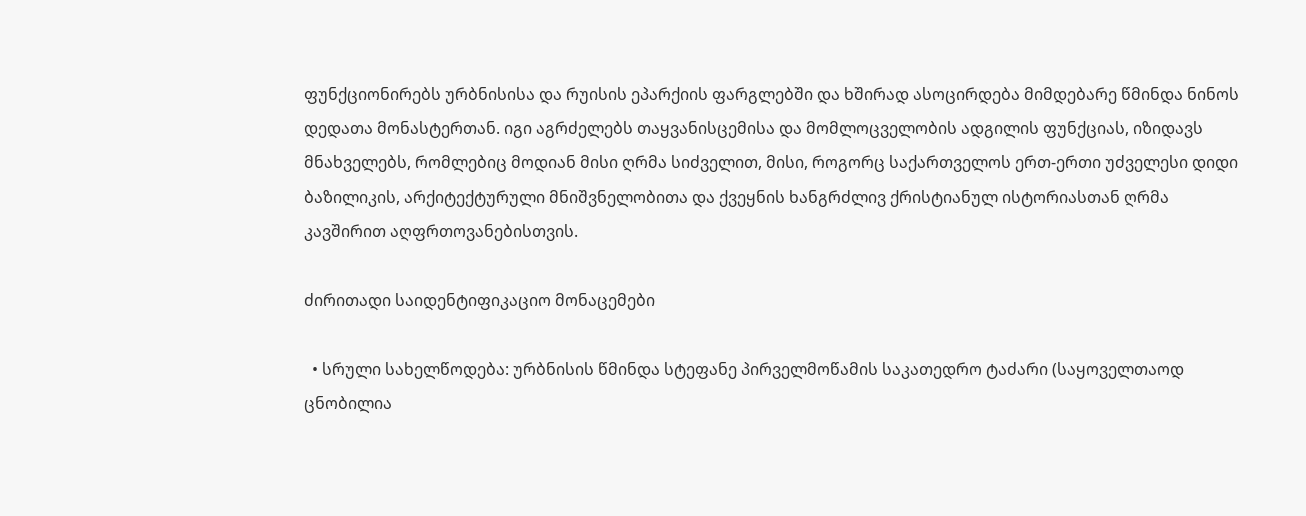ფუნქციონირებს ურბნისისა და რუისის ეპარქიის ფარგლებში და ხშირად ასოცირდება მიმდებარე წმინდა ნინოს დედათა მონასტერთან. იგი აგრძელებს თაყვანისცემისა და მომლოცველობის ადგილის ფუნქციას, იზიდავს მნახველებს, რომლებიც მოდიან მისი ღრმა სიძველით, მისი, როგორც საქართველოს ერთ-ერთი უძველესი დიდი ბაზილიკის, არქიტექტურული მნიშვნელობითა და ქვეყნის ხანგრძლივ ქრისტიანულ ისტორიასთან ღრმა კავშირით აღფრთოვანებისთვის.

ძირითადი საიდენტიფიკაციო მონაცემები

  • სრული სახელწოდება: ურბნისის წმინდა სტეფანე პირველმოწამის საკათედრო ტაძარი (საყოველთაოდ ცნობილია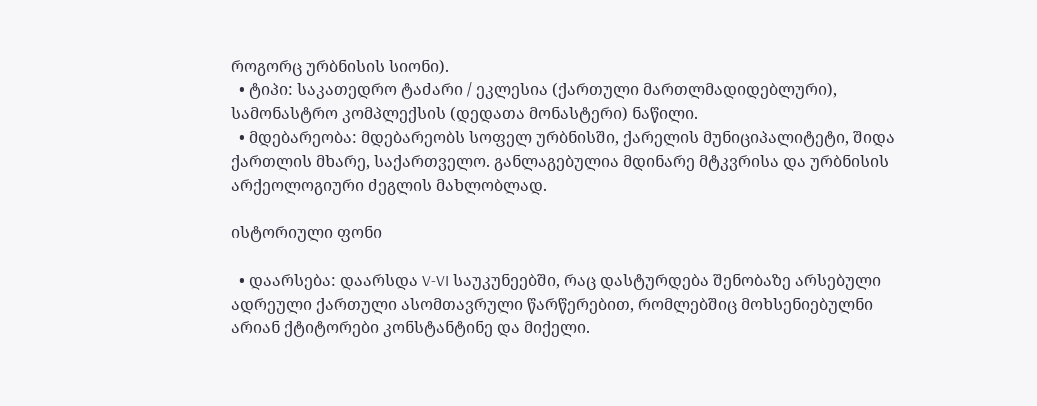როგორც ურბნისის სიონი).
  • ტიპი: საკათედრო ტაძარი / ეკლესია (ქართული მართლმადიდებლური), სამონასტრო კომპლექსის (დედათა მონასტერი) ნაწილი.
  • მდებარეობა: მდებარეობს სოფელ ურბნისში, ქარელის მუნიციპალიტეტი, შიდა ქართლის მხარე, საქართველო. განლაგებულია მდინარე მტკვრისა და ურბნისის არქეოლოგიური ძეგლის მახლობლად.

ისტორიული ფონი

  • დაარსება: დაარსდა V-VI საუკუნეებში, რაც დასტურდება შენობაზე არსებული ადრეული ქართული ასომთავრული წარწერებით, რომლებშიც მოხსენიებულნი არიან ქტიტორები კონსტანტინე და მიქელი.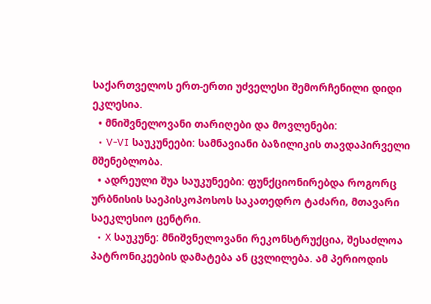საქართველოს ერთ-ერთი უძველესი შემორჩენილი დიდი ეკლესია.
  • მნიშვნელოვანი თარიღები და მოვლენები:
  • V-VI საუკუნეები: სამნავიანი ბაზილიკის თავდაპირველი მშენებლობა.
  • ადრეული შუა საუკუნეები: ფუნქციონირებდა როგორც ურბნისის საეპისკოპოსოს საკათედრო ტაძარი, მთავარი საეკლესიო ცენტრი.
  • X საუკუნე: მნიშვნელოვანი რეკონსტრუქცია, შესაძლოა პატრონიკეების დამატება ან ცვლილება. ამ პერიოდის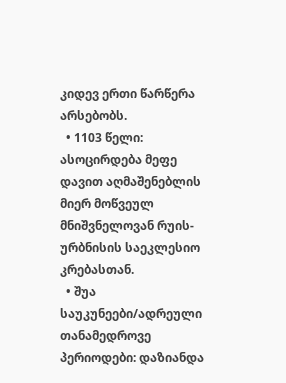კიდევ ერთი წარწერა არსებობს.
  • 1103 წელი: ასოცირდება მეფე დავით აღმაშენებლის მიერ მოწვეულ მნიშვნელოვან რუის-ურბნისის საეკლესიო კრებასთან.
  • შუა საუკუნეები/ადრეული თანამედროვე პერიოდები: დაზიანდა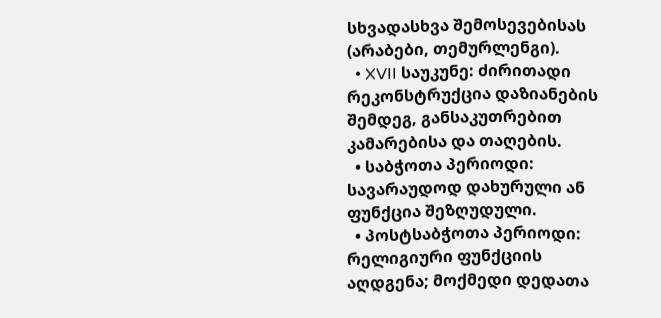სხვადასხვა შემოსევებისას (არაბები, თემურლენგი).
  • XVII საუკუნე: ძირითადი რეკონსტრუქცია დაზიანების შემდეგ, განსაკუთრებით კამარებისა და თაღების.
  • საბჭოთა პერიოდი: სავარაუდოდ დახურული ან ფუნქცია შეზღუდული.
  • პოსტსაბჭოთა პერიოდი: რელიგიური ფუნქციის აღდგენა; მოქმედი დედათა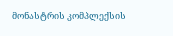მონასტრის კომპლექსის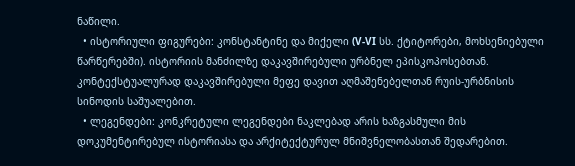ნაწილი.
  • ისტორიული ფიგურები: კონსტანტინე და მიქელი (V-VI სს. ქტიტორები, მოხსენიებული წარწერებში). ისტორიის მანძილზე დაკავშირებული ურბნელ ეპისკოპოსებთან. კონტექსტუალურად დაკავშირებული მეფე დავით აღმაშენებელთან რუის-ურბნისის სინოდის საშუალებით.
  • ლეგენდები: კონკრეტული ლეგენდები ნაკლებად არის ხაზგასმული მის დოკუმენტირებულ ისტორიასა და არქიტექტურულ მნიშვნელობასთან შედარებით.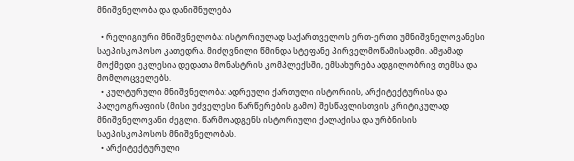მნიშვნელობა და დანიშნულება

  • რელიგიური მნიშვნელობა: ისტორიულად საქართველოს ერთ-ერთი უმნიშვნელოვანესი საეპისკოპოსო კათედრა. მიძღვნილი წმინდა სტეფანე პირველმოწამისადმი. ამჟამად მოქმედი ეკლესია დედათა მონასტრის კომპლექსში, ემსახურება ადგილობრივ თემსა და მომლოცველებს.
  • კულტურული მნიშვნელობა: ადრეული ქართული ისტორიის, არქიტექტურისა და პალეოგრაფიის (მისი უძველესი წარწერების გამო) შესწავლისთვის კრიტიკულად მნიშვნელოვანი ძეგლი. წარმოადგენს ისტორიული ქალაქისა და ურბნისის საეპისკოპოსოს მნიშვნელობას.
  • არქიტექტურული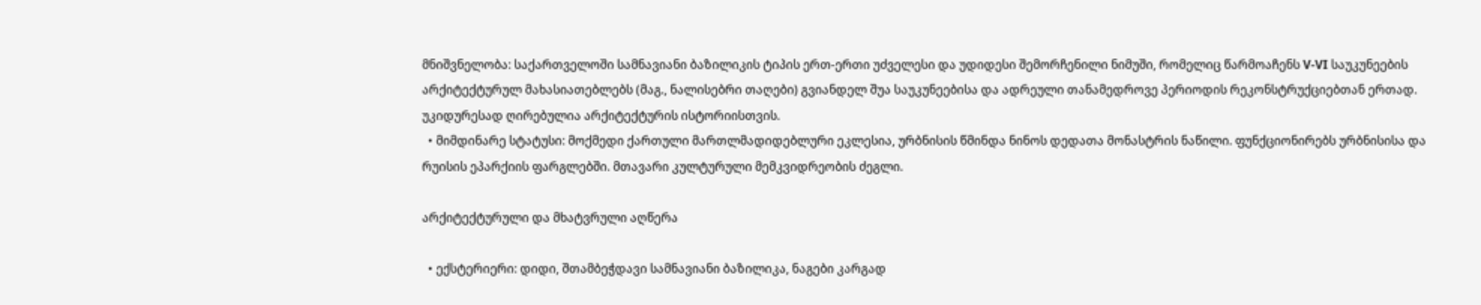მნიშვნელობა: საქართველოში სამნავიანი ბაზილიკის ტიპის ერთ-ერთი უძველესი და უდიდესი შემორჩენილი ნიმუში, რომელიც წარმოაჩენს V-VI საუკუნეების არქიტექტურულ მახასიათებლებს (მაგ., ნალისებრი თაღები) გვიანდელ შუა საუკუნეებისა და ადრეული თანამედროვე პერიოდის რეკონსტრუქციებთან ერთად. უკიდურესად ღირებულია არქიტექტურის ისტორიისთვის.
  • მიმდინარე სტატუსი: მოქმედი ქართული მართლმადიდებლური ეკლესია, ურბნისის წმინდა ნინოს დედათა მონასტრის ნაწილი. ფუნქციონირებს ურბნისისა და რუისის ეპარქიის ფარგლებში. მთავარი კულტურული მემკვიდრეობის ძეგლი.

არქიტექტურული და მხატვრული აღწერა

  • ექსტერიერი: დიდი, შთამბეჭდავი სამნავიანი ბაზილიკა, ნაგები კარგად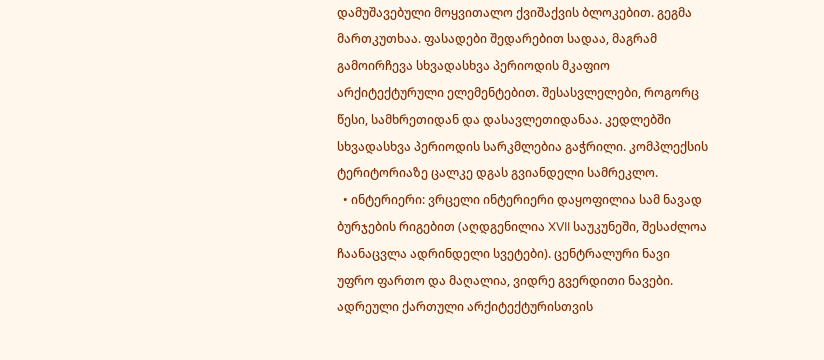დამუშავებული მოყვითალო ქვიშაქვის ბლოკებით. გეგმა მართკუთხაა. ფასადები შედარებით სადაა, მაგრამ გამოირჩევა სხვადასხვა პერიოდის მკაფიო არქიტექტურული ელემენტებით. შესასვლელები, როგორც წესი, სამხრეთიდან და დასავლეთიდანაა. კედლებში სხვადასხვა პერიოდის სარკმლებია გაჭრილი. კომპლექსის ტერიტორიაზე ცალკე დგას გვიანდელი სამრეკლო.
  • ინტერიერი: ვრცელი ინტერიერი დაყოფილია სამ ნავად ბურჯების რიგებით (აღდგენილია XVII საუკუნეში, შესაძლოა ჩაანაცვლა ადრინდელი სვეტები). ცენტრალური ნავი უფრო ფართო და მაღალია, ვიდრე გვერდითი ნავები. ადრეული ქართული არქიტექტურისთვის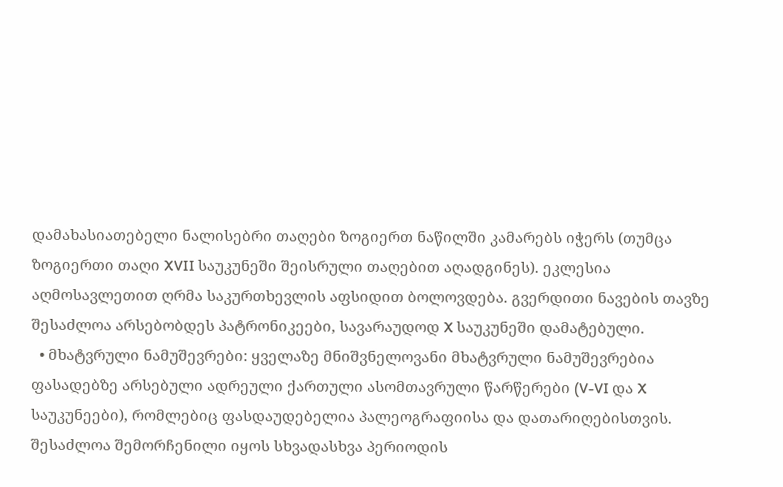დამახასიათებელი ნალისებრი თაღები ზოგიერთ ნაწილში კამარებს იჭერს (თუმცა ზოგიერთი თაღი XVII საუკუნეში შეისრული თაღებით აღადგინეს). ეკლესია აღმოსავლეთით ღრმა საკურთხევლის აფსიდით ბოლოვდება. გვერდითი ნავების თავზე შესაძლოა არსებობდეს პატრონიკეები, სავარაუდოდ X საუკუნეში დამატებული.
  • მხატვრული ნამუშევრები: ყველაზე მნიშვნელოვანი მხატვრული ნამუშევრებია ფასადებზე არსებული ადრეული ქართული ასომთავრული წარწერები (V-VI და X საუკუნეები), რომლებიც ფასდაუდებელია პალეოგრაფიისა და დათარიღებისთვის. შესაძლოა შემორჩენილი იყოს სხვადასხვა პერიოდის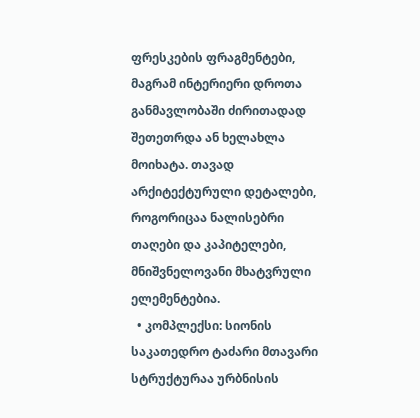ფრესკების ფრაგმენტები, მაგრამ ინტერიერი დროთა განმავლობაში ძირითადად შეთეთრდა ან ხელახლა მოიხატა. თავად არქიტექტურული დეტალები, როგორიცაა ნალისებრი თაღები და კაპიტელები, მნიშვნელოვანი მხატვრული ელემენტებია.
  • კომპლექსი: სიონის საკათედრო ტაძარი მთავარი სტრუქტურაა ურბნისის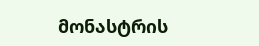მონასტრის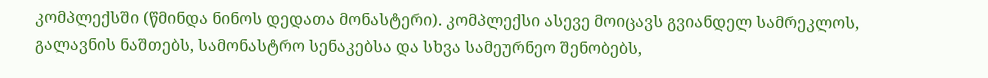კომპლექსში (წმინდა ნინოს დედათა მონასტერი). კომპლექსი ასევე მოიცავს გვიანდელ სამრეკლოს, გალავნის ნაშთებს, სამონასტრო სენაკებსა და სხვა სამეურნეო შენობებს,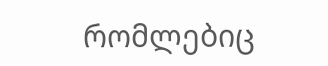რომლებიც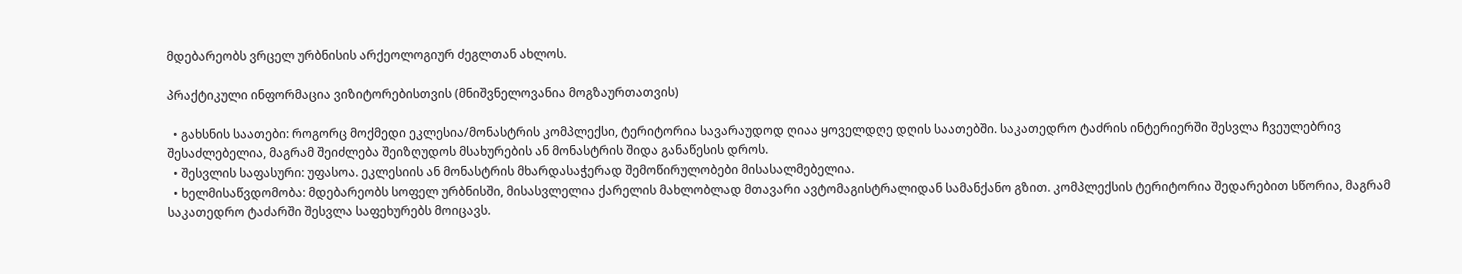მდებარეობს ვრცელ ურბნისის არქეოლოგიურ ძეგლთან ახლოს.

პრაქტიკული ინფორმაცია ვიზიტორებისთვის (მნიშვნელოვანია მოგზაურთათვის)

  • გახსნის საათები: როგორც მოქმედი ეკლესია/მონასტრის კომპლექსი, ტერიტორია სავარაუდოდ ღიაა ყოველდღე დღის საათებში. საკათედრო ტაძრის ინტერიერში შესვლა ჩვეულებრივ შესაძლებელია, მაგრამ შეიძლება შეიზღუდოს მსახურების ან მონასტრის შიდა განაწესის დროს.
  • შესვლის საფასური: უფასოა. ეკლესიის ან მონასტრის მხარდასაჭერად შემოწირულობები მისასალმებელია.
  • ხელმისაწვდომობა: მდებარეობს სოფელ ურბნისში, მისასვლელია ქარელის მახლობლად მთავარი ავტომაგისტრალიდან სამანქანო გზით. კომპლექსის ტერიტორია შედარებით სწორია, მაგრამ საკათედრო ტაძარში შესვლა საფეხურებს მოიცავს.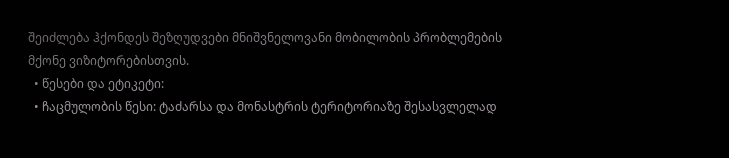შეიძლება ჰქონდეს შეზღუდვები მნიშვნელოვანი მობილობის პრობლემების მქონე ვიზიტორებისთვის.
  • წესები და ეტიკეტი:
  • ჩაცმულობის წესი: ტაძარსა და მონასტრის ტერიტორიაზე შესასვლელად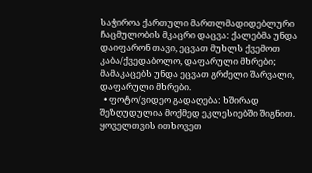საჭიროა ქართული მართლმადიდებლური ჩაცმულობის მკაცრი დაცვა: ქალებმა უნდა დაიფარონ თავი, ეცვათ მუხლს ქვემოთ კაბა/ქვედაბოლო, დაფარული მხრები; მამაკაცებს უნდა ეცვათ გრძელი შარვალი, დაფარული მხრები.
  • ფოტო/ვიდეო გადაღება: ხშირად შეზღუდულია მოქმედ ეკლესიებში შიგნით. ყოველთვის ითხოვეთ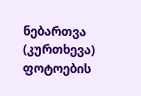ნებართვა (კურთხევა) ფოტოების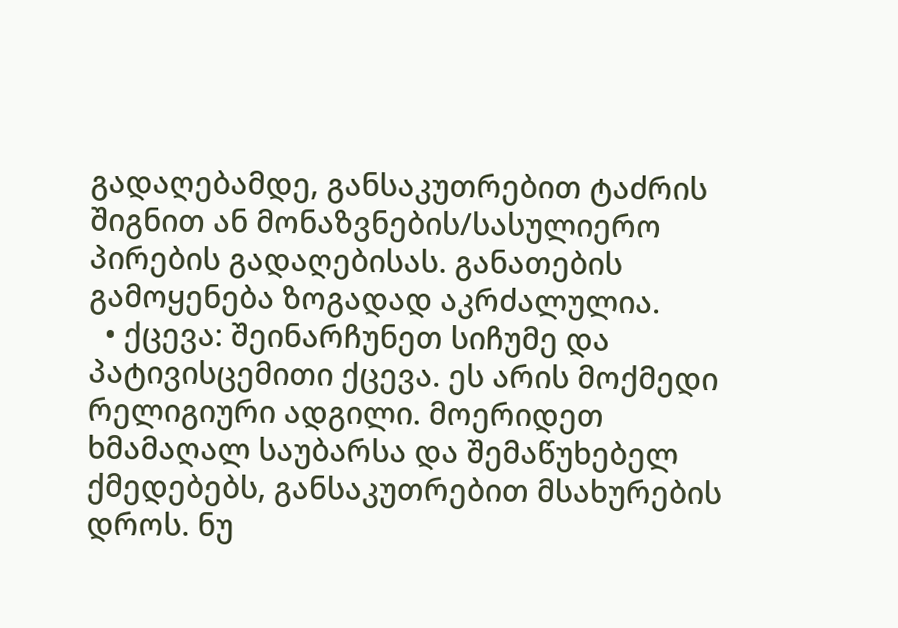გადაღებამდე, განსაკუთრებით ტაძრის შიგნით ან მონაზვნების/სასულიერო პირების გადაღებისას. განათების გამოყენება ზოგადად აკრძალულია.
  • ქცევა: შეინარჩუნეთ სიჩუმე და პატივისცემითი ქცევა. ეს არის მოქმედი რელიგიური ადგილი. მოერიდეთ ხმამაღალ საუბარსა და შემაწუხებელ ქმედებებს, განსაკუთრებით მსახურების დროს. ნუ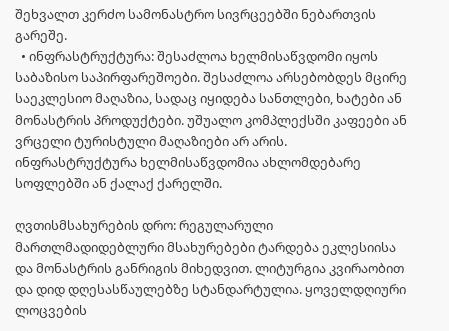შეხვალთ კერძო სამონასტრო სივრცეებში ნებართვის გარეშე.
  • ინფრასტრუქტურა: შესაძლოა ხელმისაწვდომი იყოს საბაზისო საპირფარეშოები. შესაძლოა არსებობდეს მცირე საეკლესიო მაღაზია, სადაც იყიდება სანთლები, ხატები ან მონასტრის პროდუქტები. უშუალო კომპლექსში კაფეები ან ვრცელი ტურისტული მაღაზიები არ არის. ინფრასტრუქტურა ხელმისაწვდომია ახლომდებარე სოფლებში ან ქალაქ ქარელში.

ღვთისმსახურების დრო: რეგულარული მართლმადიდებლური მსახურებები ტარდება ეკლესიისა და მონასტრის განრიგის მიხედვით. ლიტურგია კვირაობით და დიდ დღესასწაულებზე სტანდარტულია. ყოველდღიური ლოცვების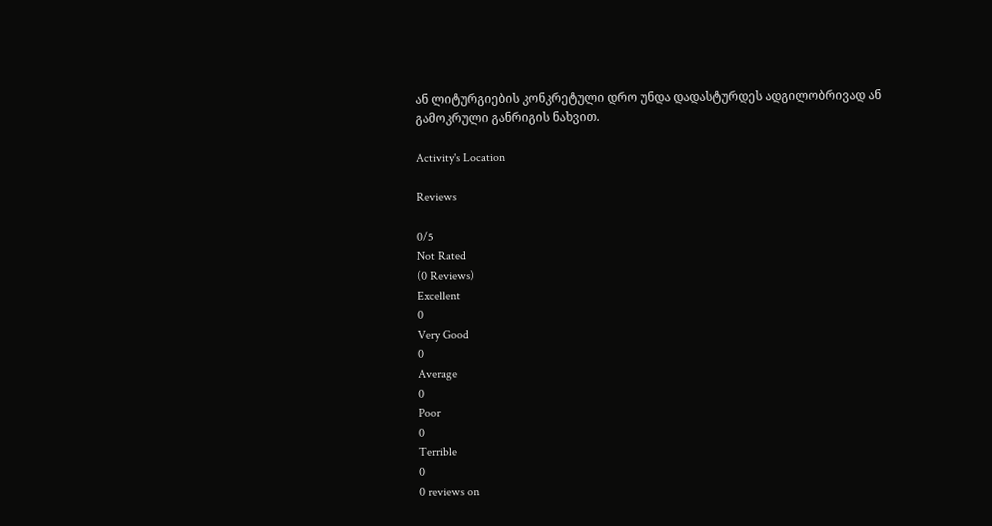ან ლიტურგიების კონკრეტული დრო უნდა დადასტურდეს ადგილობრივად ან გამოკრული განრიგის ნახვით.

Activity's Location

Reviews

0/5
Not Rated
(0 Reviews)
Excellent
0
Very Good
0
Average
0
Poor
0
Terrible
0
0 reviews on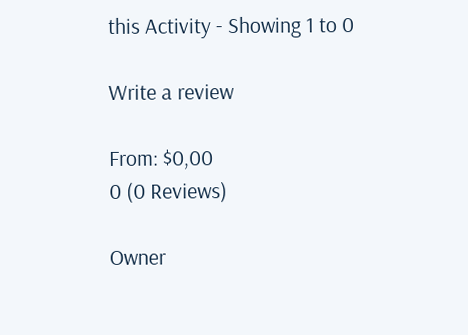this Activity - Showing 1 to 0

Write a review

From: $0,00
0 (0 Reviews)

Owner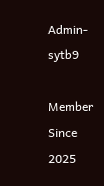Admin-sytb9

Member Since 2025